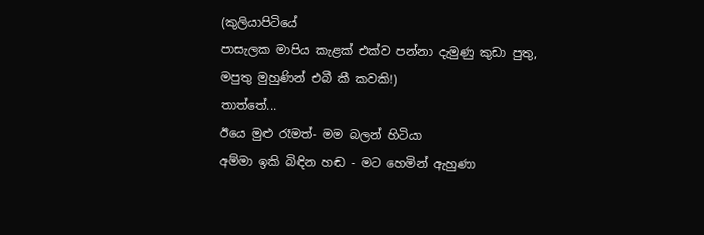(කුලියාපිටියේ
පාසැලක මාපිය කැළක් එක්ව පන්නා දැමුණු කුඩා පුතු, මපුතු මුහුණින් එබී කී කවකි!)
තාත්තේ...
ඊයෙ මුළු රෑමත්- මම බලන් හිටියා
අම්මා ඉකි බිඳින හඬ - මට හෙමින් ඇහුණා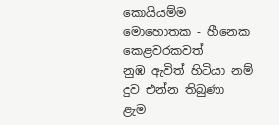කොයියම්ම මොහොතක - හීනෙක කෙළවරකවත්
නුඹ ඇවිත් හිටියා නම්
දුව එන්න තිබුණා
ළැම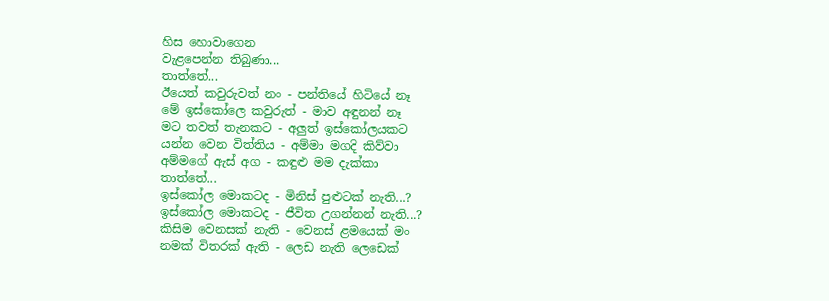හිස හොවාගෙන
වැළපෙන්න තිබුණා...
තාත්තේ...
ඊයෙත් කවුරුවත් නං - පන්තියේ හිටියේ නෑ
මේ ඉස්කෝලෙ කවුරුත් - මාව අඳුනන් නෑ
මට තවත් තැනකට - අලුත් ඉස්කෝලයකට
යන්න වෙන විත්තිය - අම්මා මගදි කිව්වා
අම්මගේ ඇස් අග - කඳුළු මම දැක්කා
තාත්තේ...
ඉස්කෝල මොකටද - මිනිස් පුළුටක් නැති...?
ඉස්කෝල මොකටද - ජීවිත උගන්නන් නැති...?
කිසිම වෙනසක් නැති - වෙනස් ළමයෙක් මං
නමක් විතරක් ඇති - ලෙඩ නැති ලෙඩෙක්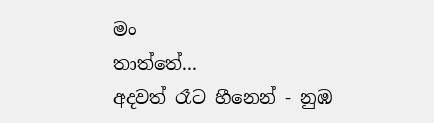මං
තාත්තේ...
අදවත් රෑට හීනෙන් - නුඹ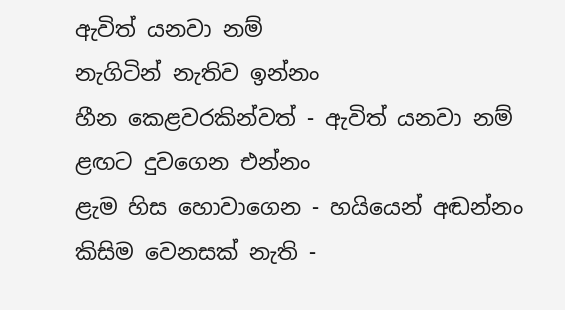ඇවිත් යනවා නම්
නැගිටින් නැතිව ඉන්නං
හීන කෙළවරකින්වත් - ඇවිත් යනවා නම්
ළඟට දුවගෙන එන්නං
ළැම හිස හොවාගෙන - හයියෙන් අඬන්නං
කිසිම වෙනසක් නැති -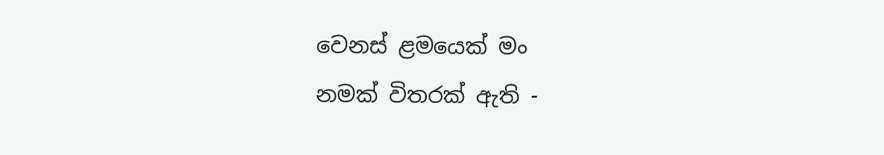වෙනස් ළමයෙක් මං
නමක් විතරක් ඇති -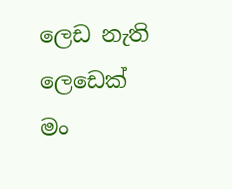ලෙඩ නැති ලෙඩෙක් මං